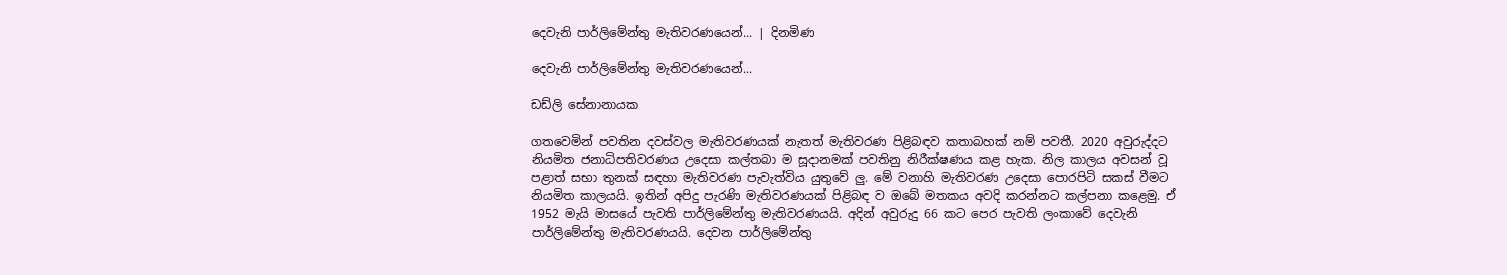දෙවැනි පාර්ලිමේන්තු මැතිවරණයෙන්... | දිනමිණ

දෙවැනි පාර්ලිමේන්තු මැතිවරණයෙන්...

ඩඩ්ලි සේනානායක

ගතවෙමින් පවතින දවස්වල මැතිවරණයක් නැතත් මැතිවරණ පිළිබඳව කතාබහක් නම් පවතී. 2020 අවුරුද්දට නියමිත ජනාධිපතිවරණය උදෙසා කල්තබා ම සූදානමක් පවතිනු නිරීක්ෂණය කළ හැක. නිල කාලය අවසන් වූ පළාත් සභා තුනක් සඳහා මැතිවරණ පැවැත්විය යුතුවේ ලු. මේ වනාහි මැතිවරණ උදෙසා පොරපිටි සකස් වීමට නියමිත කාලයයි. ඉතින් අපිදු පැරණි මැතිවරණයක් පිළිබඳ ව ඔබේ මතකය අවදි කරන්නට කල්පනා කළෙමු. ඒ 1952 මැයි මාසයේ පැවති පාර්ලිමේන්තු මැතිවරණයයි. අදින් අවුරුදු 66 කට පෙර පැවති ලංකාවේ දෙවැනි පාර්ලිමේන්තු මැතිවරණයයි. දෙවන පාර්ලිමේන්තු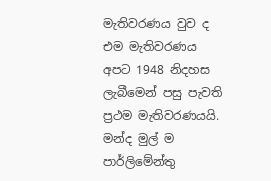මැතිවරණය වුව ද එම මැතිවරණය අපට 1948 නිදහස ලැබීමෙන් පසු පැවති ප්‍රථම මැතිවරණයයි. මන්ද මුල් ම පාර්ලිමේන්තු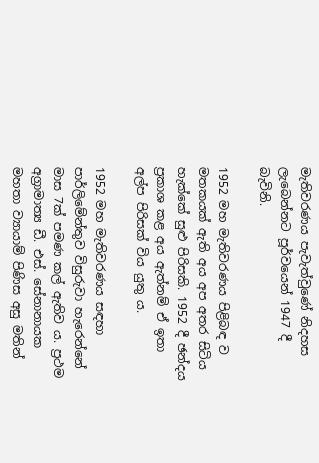මැතිවරණය පැවැත්වුණේ නිදහස ලැබෙන්නට පූර්වයෙන් 1947 දී බැවිනි.

1952 මහ මැතිවරණය පිළිබඳ ව මතකයක් ඇති අය අප අතර සිටිය හැක්කේ සුළු පිරිසකි. 1952 දී ඡන්දය ප්‍රකාශ කළ අය ඇත්නම් ඒ ඉතා අල්ප පිරිසක් විය යුතු ය.

1952 මහ මැතිවරණය සඳහා පාර්ලිමේන්තුව විසුරුවා හැරෙන්නේ මාස 7ක් පමණ කල් ඇතිව ය. ප්‍රථම අග්‍රාමාත්‍ය ඩී. එස්. සේනානායක මහතා ව්‍යායාම් පිණිස අසු මතින්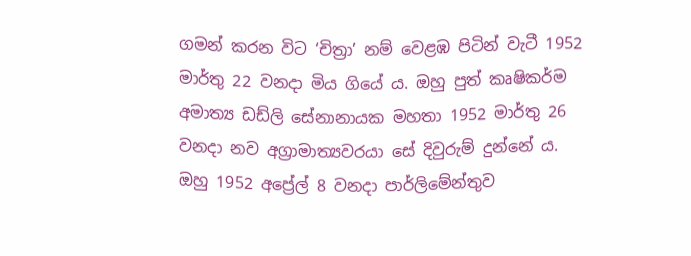ගමන් කරන විට ‘චිත්‍රා’ නම් වෙළඹ පිටින් වැටී 1952 මාර්තු 22 වනදා මිය ගියේ ය. ඔහු පුත් කෘෂිකර්ම අමාත්‍ය ඩඩ්ලි සේනානායක මහතා 1952 මාර්තු 26 වනදා නව අග්‍රාමාත්‍යවරයා සේ දිවුරුම් දුන්නේ ය. ඔහු 1952 අප්‍රේල් 8 වනදා පාර්ලිමේන්තුව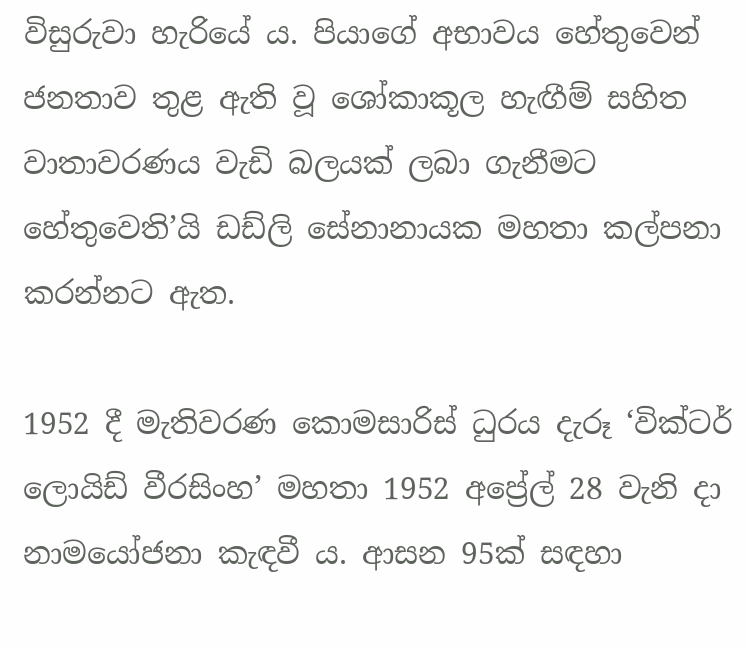විසුරුවා හැරියේ ය. පියාගේ අභාවය හේතුවෙන් ජනතාව තුළ ඇති වූ ශෝකාකූල හැඟීම් සහිත වාතාවරණය වැඩි බලයක් ලබා ගැනීමට හේතුවෙති’යි ඩඩ්ලි සේනානායක මහතා කල්පනා කරන්නට ඇත.

1952 දී මැතිවරණ කොමසාරිස් ධුරය දැරූ ‘වික්ටර් ලොයිඩ් වීරසිංහ’ මහතා 1952 අප්‍රේල් 28 වැනි දා නාමයෝජනා කැඳවී ය. ආසන 95ක් සඳහා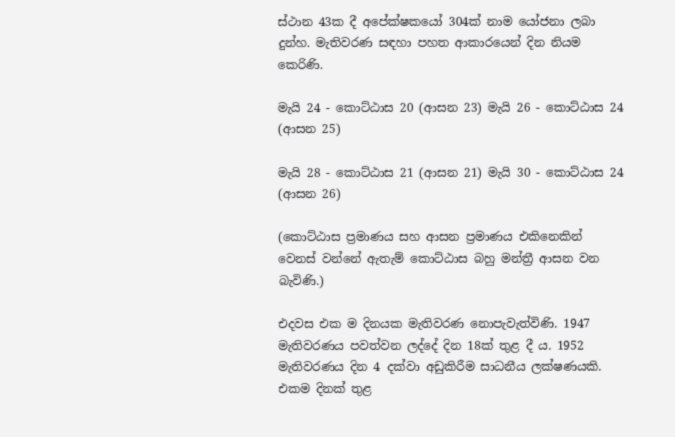ස්ථාන 43ක දී අපේක්ෂකයෝ 304ක් නාම යෝජනා ලබා දුන්හ. මැතිවරණ සඳහා පහත ආකාරයෙන් දින නියම කෙරිණි.

මැයි 24 - කොට්ඨාස 20 (ආසන 23) මැයි 26 - කොට්ඨාස 24 (ආසන 25)

මැයි 28 - කොට්ඨාස 21 (ආසන 21) මැයි 30 - කොට්ඨාස 24 (ආසන 26)

(කොට්ඨාස ප්‍රමාණය සහ ආසන ප්‍රමාණය එකිනෙකින් වෙනස් වන්නේ ඇතැම් කොට්ඨාස බහු මන්ත්‍රී ආසන වන බැවිණි.)

එදවස එක ම දිනයක මැතිවරණ නොපැවැත්විණි. 1947 මැතිවරණය පවත්වන ලද්දේ දින 18ක් තුළ දී ය. 1952 මැතිවරණය දින 4 දක්වා අඩුකිරීම සාධනීය ලක්ෂණයකි. එකම දිනක් තුළ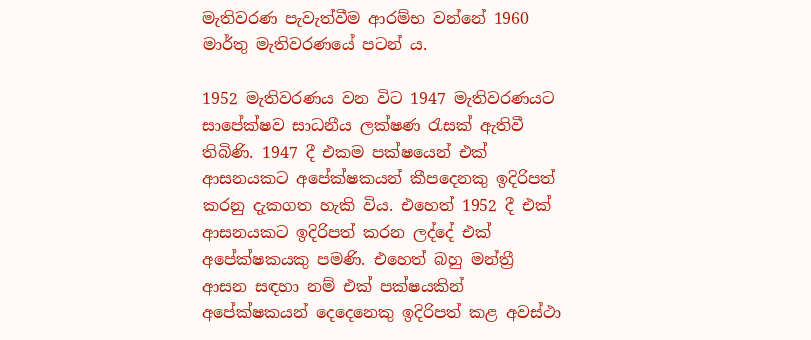මැතිවරණ පැවැත්වීම ආරම්භ වන්නේ 1960 මාර්තු මැතිවරණයේ පටන් ය.

1952 මැතිවරණය වන විට 1947 මැතිවරණයට සාපේක්ෂව සාධනීය ලක්ෂණ රැසක් ඇතිවී තිබිණි. 1947 දී එකම පක්ෂයෙන් එක් ආසනයකට අපේක්ෂකයන් කීපදෙනකු ඉදිරිපත් කරනු දැකගත හැකි විය. එහෙත් 1952 දී එක් ආසනයකට ඉදිරිපත් කරන ලද්දේ එක් අපේක්ෂකයකු පමණි. එහෙත් බහු මන්ත්‍රී ආසන සඳහා නම් එක් පක්ෂයකින් අපේක්ෂකයන් දෙදෙනෙකු ඉදිරිපත් කළ අවස්ථා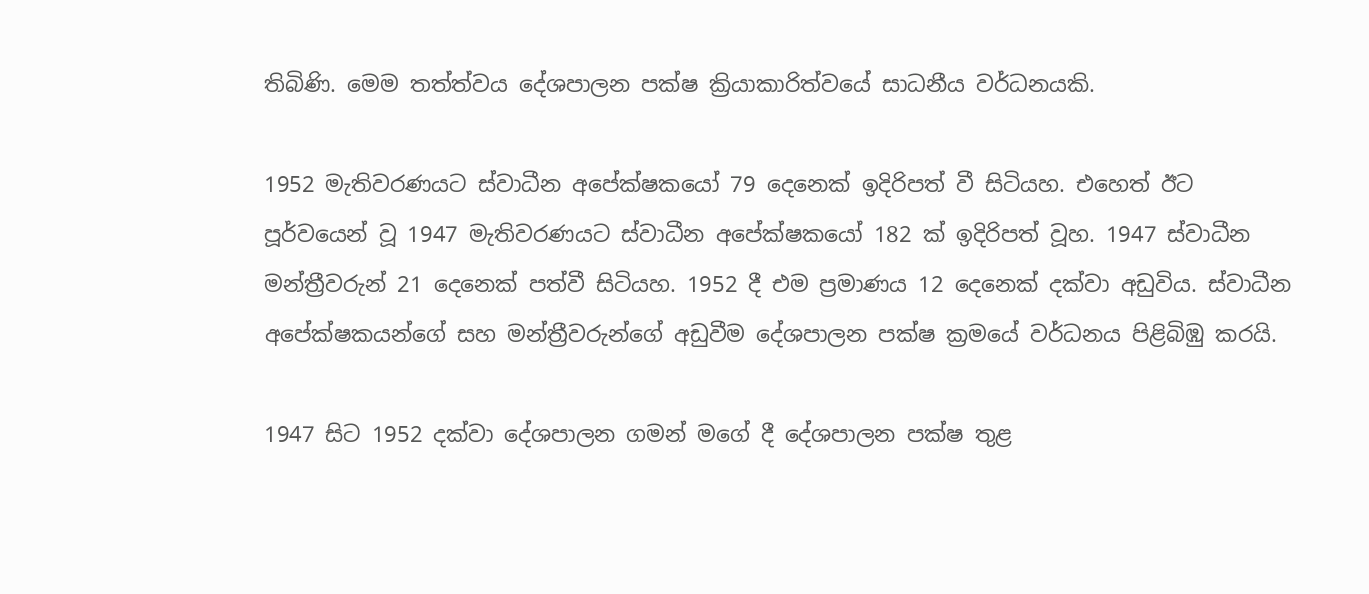තිබිණි. මෙම තත්ත්වය දේශපාලන පක්ෂ ක්‍රියාකාරිත්වයේ සාධනීය වර්ධනයකි.

1952 මැතිවරණයට ස්වාධීන අපේක්ෂකයෝ 79 දෙනෙක් ඉදිරිපත් වී සිටියහ. එහෙත් ඊට පූර්වයෙන් වූ 1947 මැතිවරණයට ස්වාධීන අපේක්ෂකයෝ 182 ක් ඉදිරිපත් වූහ. 1947 ස්වාධීන මන්ත්‍රීවරුන් 21 දෙනෙක් පත්වී සිටියහ. 1952 දී එම ප්‍රමාණය 12 දෙනෙක් දක්වා අඩුවිය. ස්වාධීන අපේක්ෂකයන්ගේ සහ මන්ත්‍රීවරුන්ගේ අඩුවීම දේශපාලන පක්ෂ ක්‍රමයේ වර්ධනය පිළිබිඹු කරයි.

1947 සිට 1952 දක්වා දේශපාලන ගමන් මගේ දී දේශපාලන පක්ෂ තුළ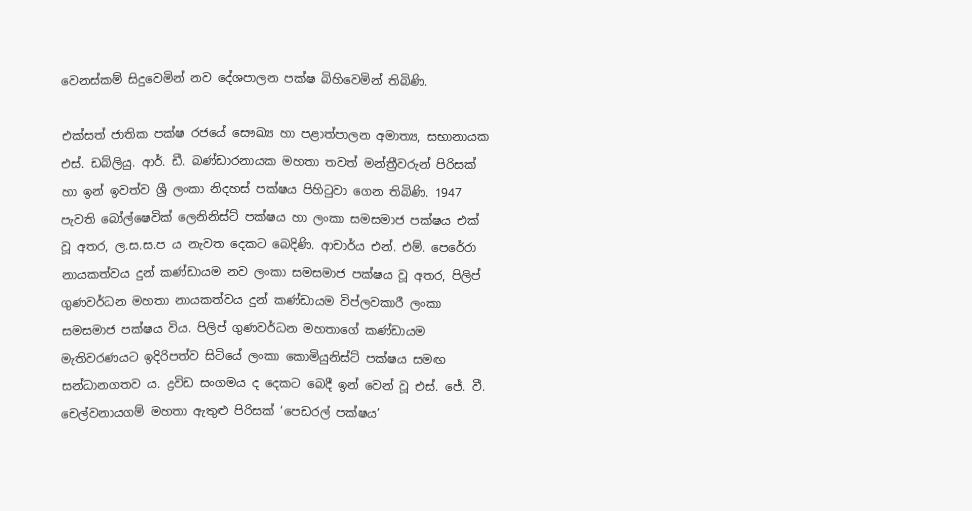වෙනස්කම් සිදුවෙමින් නව දේශපාලන පක්ෂ බිහිවෙමින් තිබිණි.

එක්සත් ජාතික පක්ෂ රජයේ සෞඛ්‍ය හා පළාත්පාලන අමාත්‍ය, සභානායක එස්. ඩබ්ලියු. ආර්. ඩී. බණ්ඩාරනායක මහතා තවත් මන්ත්‍රීවරුන් පිරිසක් හා ඉන් ඉවත්ව ශ්‍රී ලංකා නිදහස් පක්ෂය පිහිටුවා ගෙන තිබිණි. 1947 පැවති බෝල්ෂෙවික් ලෙනිනිස්ට් පක්ෂය හා ලංකා සමසමාජ පක්ෂය එක් වූ අතර, ල.ස.ස.ප ය නැවත දෙකට බෙදිණි. ආචාර්ය එන්. එම්. පෙරේරා නායකත්වය දුන් කණ්ඩායම නව ලංකා සමසමාජ පක්ෂය වූ අතර, පිලිප් ගුණවර්ධන මහතා නායකත්වය දුන් කණ්ඩායම විප්ලවකාරී ලංකා සමසමාජ පක්ෂය විය. පිලිප් ගුණවර්ධන මහතාගේ කණ්ඩායම මැතිවරණයට ඉදිරිපත්ව සිටියේ ලංකා කොමියුනිස්ට් පක්ෂය සමඟ සන්ධානගතව ය. ද්‍රවිඩ සංගමය ද දෙකට බෙදී ඉන් වෙන් වූ එස්. ජේ. වී. චෙල්වනායගම් මහතා ඇතුළු පිරිසක් ‘පෙඩරල් පක්ෂය’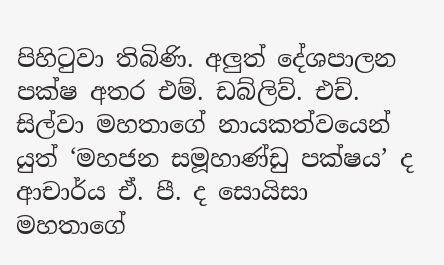පිහිටුවා තිබිණි. අලුත් දේශපාලන පක්ෂ අතර එම්. ඩබ්ලිව්. එච්. සිල්වා මහතාගේ නායකත්වයෙන් යුත් ‘මහජන සමූහාණ්ඩු පක්ෂය’ ද ආචාර්ය ඒ. පී. ද සොයිසා මහතාගේ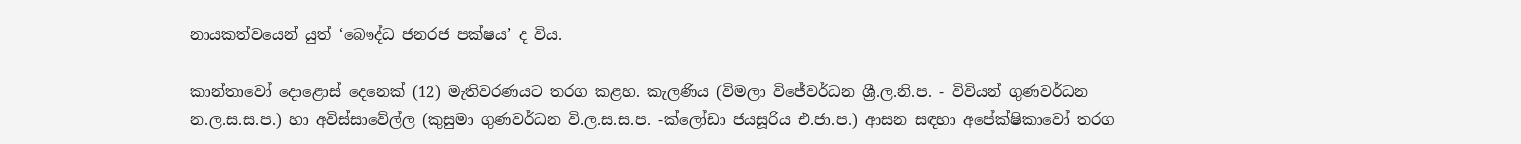නායකත්වයෙන් යුත් ‘බෞද්ධ ජනරජ පක්ෂය’ ද විය.

කාන්තාවෝ දොළොස් දෙනෙක් (12) මැතිවරණයට තරග කළහ. කැලණිය (විමලා විජේවර්ධන ශ්‍රී.ල.නි.ප. - විවියන් ගුණවර්ධන න.ල.ස.ස.ප.) හා අවිස්සාවේල්ල (කුසුමා ගුණවර්ධන වි.ල.ස.ස.ප. -ක්ලෝඩා ජයසූරිය එ.ජා.ප.) ආසන සඳහා අපේක්ෂිකාවෝ තරග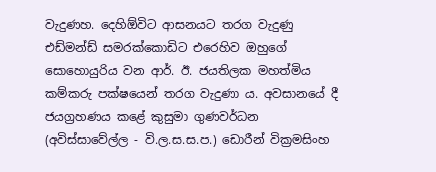වැදුණහ. දෙහිඕවිට ආසනයට තරග වැදුණු එඩ්මන්ඩ් සමරක්කොඩිට එරෙහිව ඔහුගේ සොහොයුරිය වන ආර්. ඊ. ජයතිලක මහත්මිය කම්කරු පක්ෂයෙන් තරග වැදුණා ය. අවසානයේ දී ජයග්‍රහණය කළේ කුසුමා ගුණවර්ධන (අවිස්සාවේල්ල - වි.ල.ස.ස.ප.) ඩොරීන් වික්‍රමසිංහ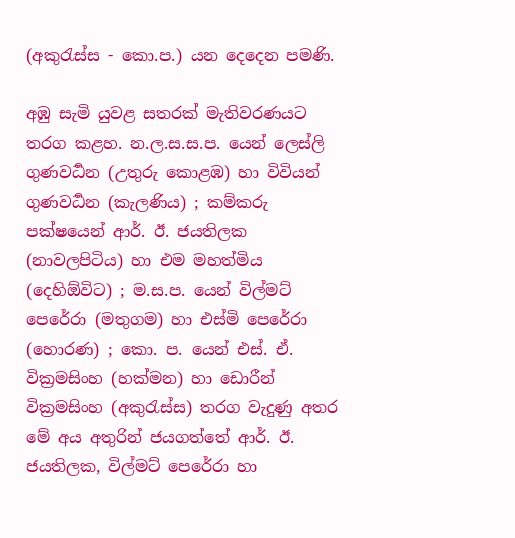(අකුරැස්ස - කො.ප.) යන දෙදෙන පමණි.

අඹු සැමි යුවළ සතරක් මැතිවරණයට තරග කළහ. න.ල.ස.ස.ප. යෙන් ලෙස්ලි ගුණවර්‍ධන (උතුරු කොළඹ) හා විවියන් ගුණවර්‍ධන (කැලණිය) ; කම්කරු පක්ෂයෙන් ආර්. ඊ. ජයතිලක (නාවලපිටිය) හා එම මහත්මිය (දෙහිඕවිට) ; ම.ස.ප. යෙන් විල්මට් පෙරේරා (මතුගම) හා එස්මි පෙරේරා (හොරණ) ; කො. ප. යෙන් එස්. ඒ. වික්‍රමසිංහ (හක්මන) හා ඩොරීන් වික්‍රමසිංහ (අකුරැස්ස) තරග වැදුණු අතර මේ අය අතුරින් ජයගත්තේ ආර්. ඊ. ජයතිලක, විල්මට් පෙරේරා හා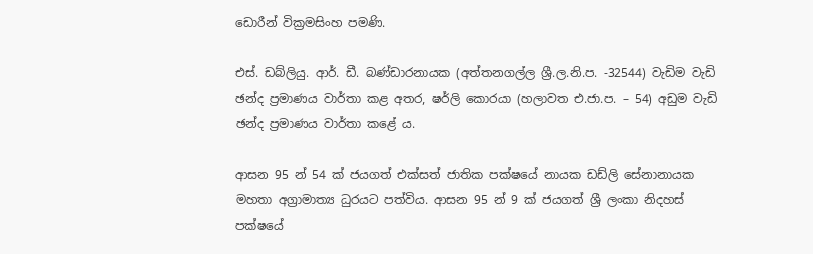ඩොරීන් වික්‍රමසිංහ පමණි.

එස්. ඩබ්ලියු. ආර්. ඩී. බණ්ඩාරනායක (අත්තනගල්ල ශ්‍රී.ල.නි.ප. -32544) වැඩිම වැඩි ඡන්ද ප්‍රමාණය වාර්තා කළ අතර, ෂර්ලි කොරයා (හලාවත එ.ජා.ප. – 54) අඩුම වැඩි ඡන්ද ප්‍රමාණය වාර්තා කළේ ය.

ආසන 95 න් 54 ක් ජයගත් එක්සත් ජාතික පක්ෂයේ නායක ඩඩ්ලි සේනානායක මහතා අග්‍රාමාත්‍ය ධුරයට පත්විය. ආසන 95 න් 9 ක් ජයගත් ශ්‍රී ලංකා නිදහස් පක්ෂයේ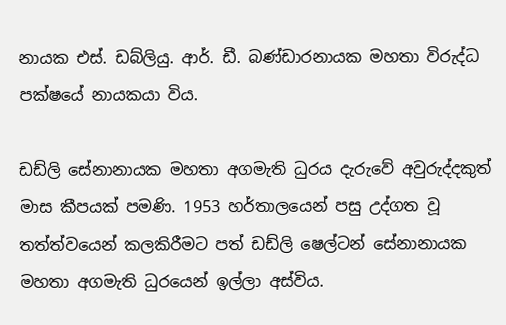නායක එස්. ඩබ්ලියු. ආර්. ඩී. බණ්ඩාරනායක මහතා විරුද්ධ පක්ෂයේ නායකයා විය.

ඩඩ්ලි සේනානායක මහතා අගමැති ධුරය දැරුවේ අවුරුද්දකුත් මාස කීපයක් පමණි. 1953 හර්තාලයෙන් පසු උද්ගත වූ තත්ත්වයෙන් කලකිරීමට පත් ඩඩ්ලි ෂෙල්ටන් සේනානායක මහතා අගමැති ධුරයෙන් ඉල්ලා අස්විය.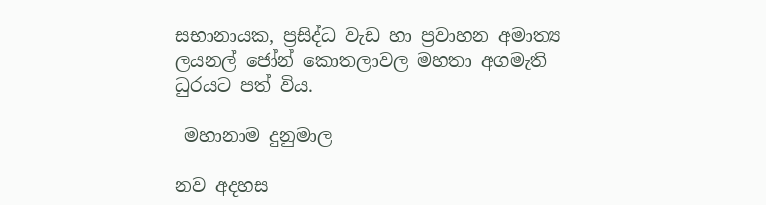සභානායක, ප්‍රසිද්ධ වැඩ හා ප්‍රවාහන අමාත්‍ය ලයනල් ජෝන් කොතලාවල මහතා අගමැති ධුරයට පත් විය.

 මහානාම දුනුමාල

නව අදහස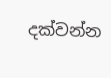දක්වන්න